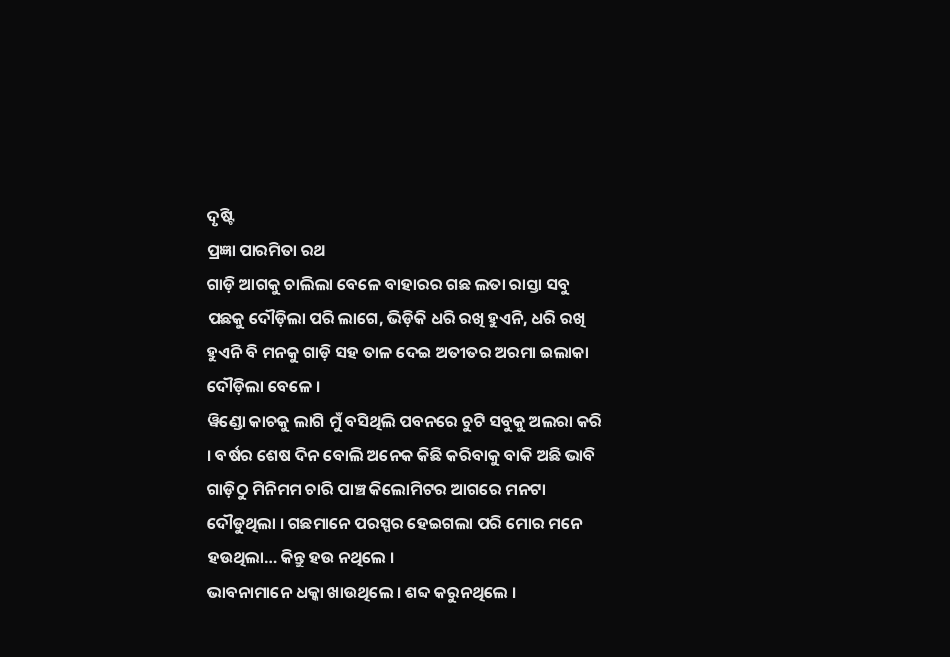ଦୃଷ୍ଟି
ପ୍ରଜ୍ଞା ପାରମିତା ରଥ
ଗାଡ଼ି ଆଗକୁ ଚାଲିଲା ବେଳେ ବାହାରର ଗଛ ଲତା ରାସ୍ତା ସବୁ ପଛକୁ ଦୌଡ଼ିଲା ପରି ଲାଗେ, ଭିଡ଼ିକି ଧରି ରଖି ହୁଏନି, ଧରି ରଖି ହୁଏନି ବି ମନକୁ ଗାଡ଼ି ସହ ତାଳ ଦେଇ ଅତୀତର ଅରମା ଇଲାକା ଦୌଡ଼ିଲା ବେଳେ ।
ୱିଣ୍ଡୋ କାଚକୁ ଲାଗି ମୁଁ ବସିଥିଲି ପବନରେ ଚୁଟି ସବୁକୁ ଅଲରା କରି । ବର୍ଷର ଶେଷ ଦିନ ବୋଲି ଅନେକ କିଛି କରିବାକୁ ବାକି ଅଛି ଭାବି ଗାଡ଼ିଠୁ ମିନିମମ ଚାରି ପାଞ୍ଚ କିଲୋମିଟର ଆଗରେ ମନଟା ଦୌଡୁଥିଲା । ଗଛମାନେ ପରସ୍ପର ହେଇଗଲା ପରି ମୋର ମନେ ହଉଥିଲା… କିନ୍ତୁ ହଉ ନଥିଲେ ।
ଭାବନାମାନେ ଧକ୍କା ଖାଉଥିଲେ । ଶବ୍ଦ କରୁନଥିଲେ ।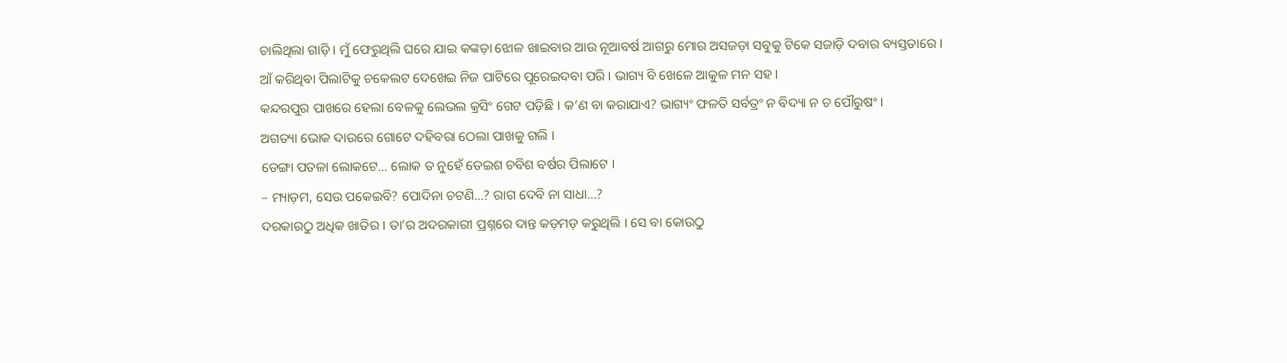ଚାଲିଥିଲା ଗାଡ଼ି । ମୁଁ ଫେରୁଥିଲି ଘରେ ଯାଇ କଙ୍କଡ଼ା ଝୋଳ ଖାଇବାର ଆଉ ନୂଆବର୍ଷ ଆଗରୁ ମୋର ଅସଜଡ଼ା ସବୁକୁ ଟିକେ ସଜାଡ଼ି ଦବାର ବ୍ୟସ୍ତତାରେ ।
ଆଁ କରିଥିବା ପିଲାଟିକୁ ଚକେଲଟ ଦେଖେଇ ନିଜ ପାଟିରେ ପୂରେଇଦବା ପରି । ଭାଗ୍ୟ ବି ଖେଳେ ଆକୁଳ ମନ ସହ ।
କନ୍ଦରପୁର ପାଖରେ ହେଲା ବେଳକୁ ଲେଭଲ କ୍ରସିଂ ଗେଟ ପଡ଼ିଛି । କ’ଣ ବା କରାଯାଏ? ଭାଗ୍ୟଂ ଫଳତି ସର୍ବତ୍ରଂ ନ ବିଦ୍ୟା ନ ଚ ପୌରୁଷଂ ।
ଅଗତ୍ୟା ଭୋକ ଦାଉରେ ଗୋଟେ ଦହିବରା ଠେଲା ପାଖକୁ ଗଲି ।
ଡେଙ୍ଗା ପତଳା ଲୋକଟେ… ଲୋକ ତ ନୁହେଁ ତେଇଶ ଚବିଶ ବର୍ଷର ପିଲାଟେ ।
– ମ୍ୟାଡ଼ମ, ସେଉ ପକେଇବି? ପୋଦିନା ଚଟଣି…? ରାଗ ଦେବି ନା ସାଧା…?
ଦରକାରଠୁ ଅଧିକ ଖାତିର । ତା’ର ଅଦରକାରୀ ପ୍ରଶ୍ନରେ ଦାନ୍ତ କଡ଼ମଡ଼ କରୁଥିଲି । ସେ ବା କୋଉଠୁ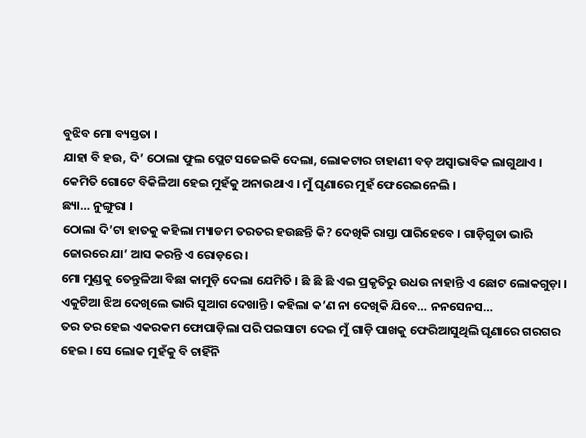ବୁଝିବ ମୋ ବ୍ୟସ୍ତତା ।
ଯାହା ବି ହଉ, ଦି’ ଠୋଲା ଫୁଲ ପ୍ଲେଟ ସଜେଇକି ଦେଲା, ଲୋକଟାର ଚାହାଣୀ ବଡ଼ ଅସ୍ୱାଭାବିକ ଲାଗୁଥାଏ । କେମିତି ଗୋଟେ ବିକିଳିଆ ହେଇ ମୁହଁକୁ ଅନାଉଥାଏ । ମୁଁ ଘୃଣାରେ ମୁହଁ ଫେରେଇନେଲି ।
ଛ୍ୟା… ନୁଙ୍ଗୁରା ।
ଠୋଲା ଦି’ଟା ହାତକୁ କହିଲା ମ୍ୟାଡମ ତରତର ହଉଛନ୍ତି କି? ଦେଖିକି ରାସ୍ତା ପାରିହେବେ । ଗାଡ଼ିଗୁଡା ଭାରି ଜୋରରେ ଯା’ ଆସ କରନ୍ତି ଏ ରୋଡ଼ରେ ।
ମୋ ମୁଣ୍ଡକୁ ତେନ୍ତୁଳିଆ ବିଛା କାମୁଡ଼ି ଦେଲା ଯେମିତି । ଛି ଛି ଛି ଏଇ ପ୍ରକୃତିରୁ ଉଧଉ ନାହାନ୍ତି ଏ ଛୋଟ ଲୋକଗୁଡ଼ା । ଏକୁଟିଆ ଝିଅ ଦେଖିଲେ ଭାରି ସୁଆଗ ଦେଖାନ୍ତି । କହିଲା କ’ଣ ନା ଦେଖିକି ଯିବେ… ନନସେନସ…
ତର ତର ହେଇ ଏକରକମ ଫୋପାଡ଼ିଲା ପରି ପଇସାଟା ଦେଇ ମୁଁ ଗାଡ଼ି ପାଖକୁ ଫେରିଆସୁଥିଲି ଘୃଣାରେ ଗରଗର ହେଇ । ସେ ଲୋକ ମୁହଁକୁ ବି ଚାହିଁନି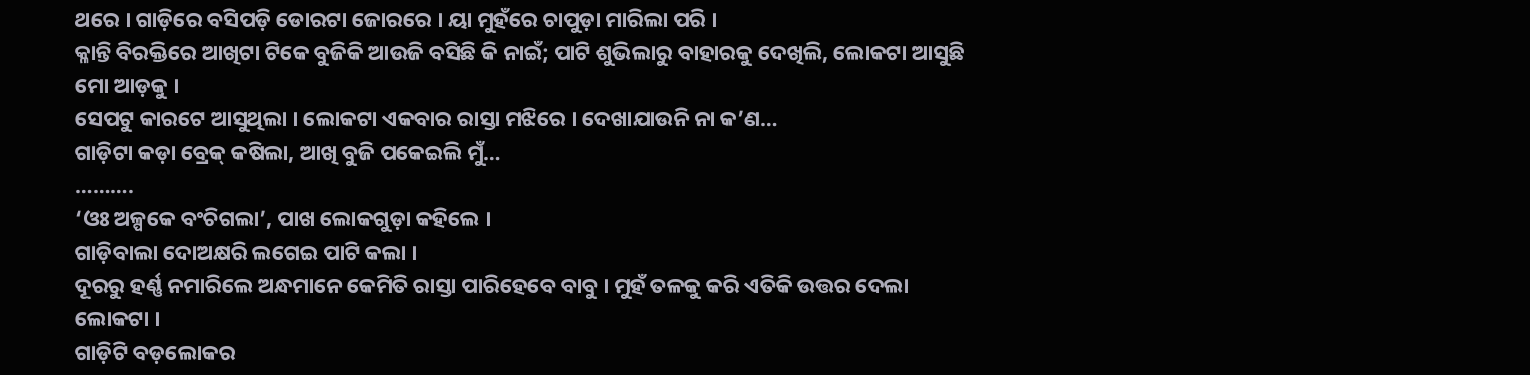ଥରେ । ଗାଡ଼ିରେ ବସିପଡ଼ି ଡୋରଟା ଜୋରରେ । ୟା ମୁହଁରେ ଚାପୁଡ଼ା ମାରିଲା ପରି ।
କ୍ଳାନ୍ତି ବିରକ୍ତିରେ ଆଖିଟା ଟିକେ ବୁଜିକି ଆଉଜି ବସିଛି କି ନାଇଁ; ପାଟି ଶୁଭିଲାରୁ ବାହାରକୁ ଦେଖିଲି, ଲୋକଟା ଆସୁଛି ମୋ ଆଡ଼କୁ ।
ସେପଟୁ କାରଟେ ଆସୁଥିଲା । ଲୋକଟା ଏକବାର ରାସ୍ତା ମଝିରେ । ଦେଖାଯାଉନି ନା କ’ଣ…
ଗାଡ଼ିଟା କଡ଼ା ବ୍ରେକ୍ କଷିଲା, ଆଖି ବୁଜି ପକେଇଲି ମୁଁ…
……….
‘ଓଃ ଅଳ୍ପକେ ବଂଚିଗଲା’, ପାଖ ଲୋକଗୁଡ଼ା କହିଲେ ।
ଗାଡ଼ିବାଲା ଦୋଅକ୍ଷରି ଲଗେଇ ପାଟି କଲା ।
ଦୂରରୁ ହର୍ଣ୍ଣ ନମାରିଲେ ଅନ୍ଧମାନେ କେମିତି ରାସ୍ତା ପାରିହେବେ ବାବୁ । ମୁହଁ ତଳକୁ କରି ଏତିକି ଉତ୍ତର ଦେଲା ଲୋକଟା ।
ଗାଡ଼ିଟି ବଡ଼ଲୋକର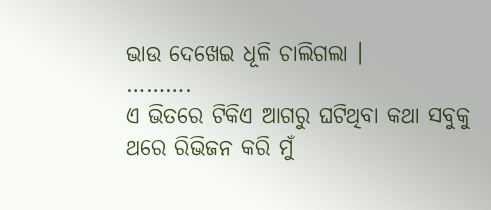ଭାଉ ଦେଖେଇ ଧୂଳି ଚାଲିଗଲା ।
……….
ଏ ଭିତରେ ଟିକିଏ ଆଗରୁ ଘଟିଥିବା କଥା ସବୁକୁ ଥରେ ରିଭିଜନ କରି ମୁଁ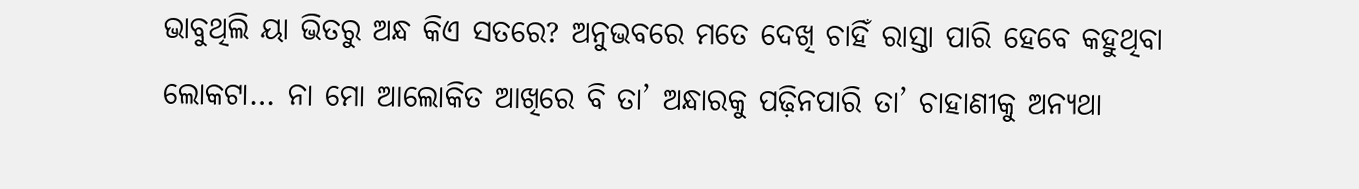ଭାବୁଥିଲି ୟା ଭିତରୁ ଅନ୍ଧ କିଏ ସତରେ? ଅନୁଭବରେ ମତେ ଦେଖି ଚାହିଁ ରାସ୍ତା ପାରି ହେବେ କହୁଥିବା ଲୋକଟା… ନା ମୋ ଆଲୋକିତ ଆଖିରେ ବି ତା’ ଅନ୍ଧାରକୁ ପଢ଼ିନପାରି ତା’ ଚାହାଣୀକୁ ଅନ୍ୟଥା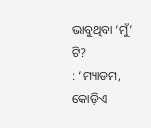ଭାବୁଥିବା ‘ମୁଁ’ ଟି?
: ‘ମ୍ୟାଡମ, କୋଡ଼ିଏ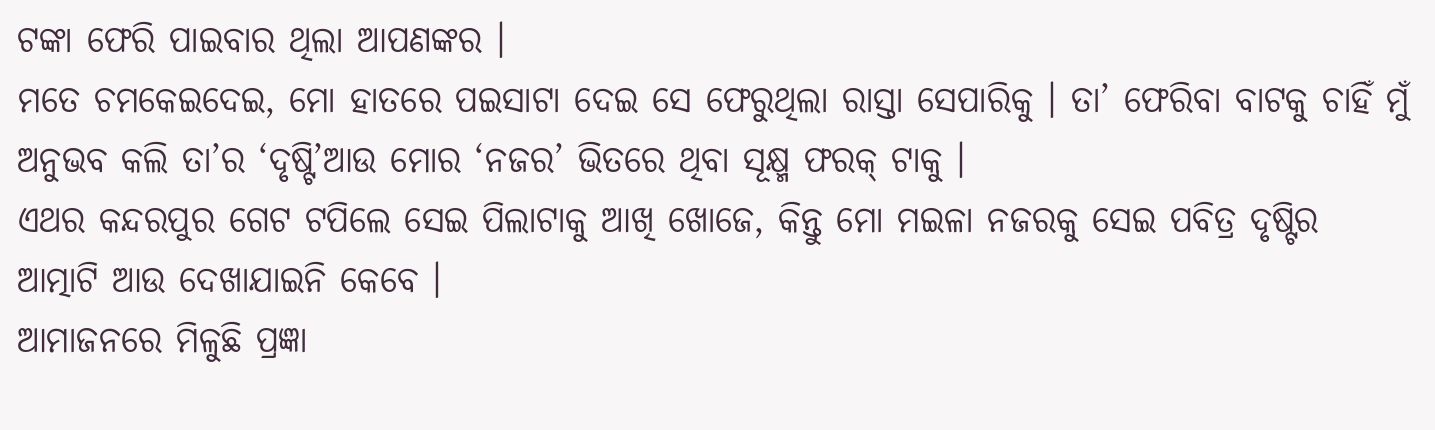ଟଙ୍କା ଫେରି ପାଇବାର ଥିଲା ଆପଣଙ୍କର ।
ମତେ ଚମକେଇଦେଇ, ମୋ ହାତରେ ପଇସାଟା ଦେଇ ସେ ଫେରୁଥିଲା ରାସ୍ତା ସେପାରିକୁ । ତା’ ଫେରିବା ବାଟକୁ ଚାହିଁ ମୁଁ ଅନୁଭବ କଲି ତା’ର ‘ଦୃଷ୍ଟି’ଆଉ ମୋର ‘ନଜର’ ଭିତରେ ଥିବା ସୂକ୍ଷ୍ମ ଫରକ୍ ଟାକୁ ।
ଏଥର କନ୍ଦରପୁର ଗେଟ ଟପିଲେ ସେଇ ପିଲାଟାକୁ ଆଖି ଖୋଜେ, କିନ୍ତୁ ମୋ ମଇଳା ନଜରକୁ ସେଇ ପବିତ୍ର ଦୃଷ୍ଟିର ଆତ୍ମାଟି ଆଉ ଦେଖାଯାଇନି କେବେ ।
ଆମାଜନରେ ମିଳୁଛି ପ୍ରଜ୍ଞା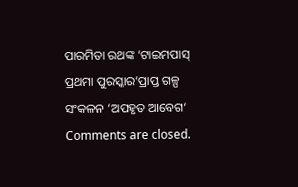ପାରମିତା ରଥଙ୍କ ‘ଟାଇମପାସ୍ ପ୍ରଥମା ପୁରସ୍କାର’ପ୍ରାପ୍ତ ଗଳ୍ପ ସଂକଳନ ‘ଅପହୃତ ଆବେଗ‘
Comments are closed.